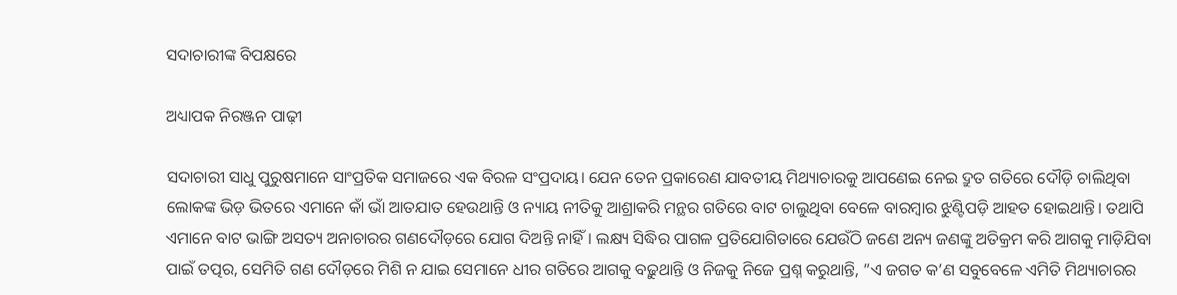ସଦାଚାରୀଙ୍କ ବିପକ୍ଷରେ

ଅଧ୍ୟାପକ ନିରଞ୍ଜନ ପାଢ଼ୀ

ସଦାଚାରୀ ସାଧୁ ପୁରୁଷମାନେ ସାଂପ୍ରତିକ ସମାଜରେ ଏକ ବିରଳ ସଂପ୍ରଦାୟ। ଯେନ ତେନ ପ୍ରକାରେଣ ଯାବତୀୟ ମିଥ୍ୟାଚାରକୁ ଆପଣେଇ ନେଇ ଦ୍ରୁତ ଗତିରେ ଦୌଡ଼ି ଚାଲିଥିବା ଲୋକଙ୍କ ଭିଡ଼ ଭିତରେ ଏମାନେ କାଁ ଭାଁ ଆତଯାତ ହେଉଥାନ୍ତି ଓ ନ୍ୟାୟ ନୀତିକୁ ଆଶ୍ରାକରି ମନ୍ଥର ଗତିରେ ବାଟ ଚାଲୁଥିବା ବେଳେ ବାରମ୍ବାର ଝୁଣ୍ଟିପଡ଼ି ଆହତ ହୋଇଥାନ୍ତି। ତଥାପି ଏମାନେ ବାଟ ଭାଙ୍ଗି ଅସତ୍ୟ ଅନାଚାରର ଗଣଦୌଡ଼ରେ ଯୋଗ ଦିଅନ୍ତି ନାହିଁ। ଲକ୍ଷ୍ୟ ସିଦ୍ଧିର ପାଗଳ ପ୍ରତିଯୋଗିତାରେ ଯେଉଁଠି ଜଣେ ଅନ୍ୟ ଜଣଙ୍କୁ ଅତିକ୍ରମ କରି ଆଗକୁ ମାଡ଼ିଯିବା ପାଇଁ ତତ୍ପର, ସେମିତି ଗଣ ଦୌଡ଼ରେ ମିଶି ନ ଯାଇ ସେମାନେ ଧୀର ଗତିରେ ଆଗକୁ ବଢ଼ୁଥାନ୍ତି ଓ ନିଜକୁ ନିଜେ ପ୍ରଶ୍ନ କରୁଥାନ୍ତି, ”ଏ ଜଗତ କ’ଣ ସବୁବେଳେ ଏମିତି ମିଥ୍ୟାଚାରର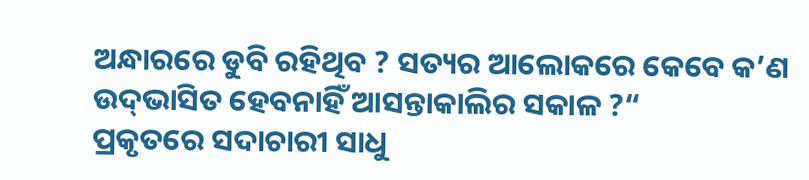ଅନ୍ଧାରରେ ଡୁବି ରହିଥିବ ? ସତ୍ୟର ଆଲୋକରେ କେବେ କ’ଣ ଉଦ୍‌ଭାସିତ ହେବନାହିଁ ଆସନ୍ତାକାଲିର ସକାଳ ?“
ପ୍ରକୃତରେ ସଦାଚାରୀ ସାଧୁ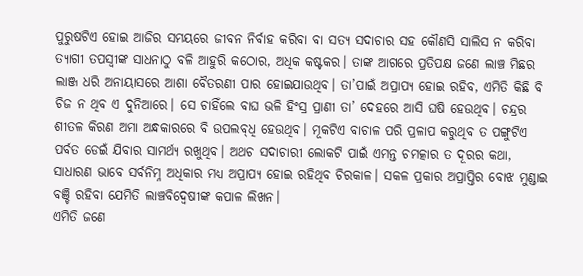ପୁରୁଷଟିଏ ହୋଇ ଆଜିର ସମୟରେ ଜୀବନ ନିର୍ବାହ କରିବା ବା ସତ୍ୟ ସଦାଚାର ସହ କୌଣସି ସାଲିସ ନ କରିବା ତ୍ୟାଗୀ ତପସ୍ବୀଙ୍କ ସାଧନାଠୁ ବଳି ଆହୁରି କଠୋର, ଅଧିକ କଷ୍ଟକର। ତାଙ୍କ ଆଗରେ ପ୍ରତିପକ୍ଷ ଜଣେ ଲାଞ୍ଚ ମିଛର ଲାଞ୍ଜ ଧରି ଅନାୟାସରେ ଆଶା ବୈତରଣୀ ପାର ହୋଇଯାଉଥିବ। ତା’ପାଇଁ ଅପ୍ରାପ୍ୟ ହୋଇ ରହିବ, ଏମିତି କିଛି ବି ଚିଜ ନ ଥିବ ଏ ଦୁନିଆରେ। ସେ ଚାହିଁଲେ ବାଘ ଭଳି ହିଂସ୍ର ପ୍ରାଣୀ ତା’ ଦେହରେ ଆସି ଘଷି ହେଉଥିବ। ଚନ୍ଦ୍ରର ଶୀତଳ କିରଣ ଅମା ଅନ୍ଧକାରରେ ବି ଉପଲବ୍‌ଧି ହେଉଥିବ। ମୂକଟିଏ ବାଚାଳ ପରି ପ୍ରଳାପ କରୁଥିବ ତ ପଙ୍ଗୁଟିଏ ପର୍ବତ ଡେଇଁ ଯିବାର ସାମର୍ଥ୍ୟ ରଖୁଥିବ। ଅଥଚ ସଦାଚାରୀ ଲୋକଟି ପାଇଁ ଏମନ୍ତ ଚମତ୍କାର ତ ଦୂରର କଥା, ସାଧାରଣ ଭାବେ ସର୍ବନିମ୍ନ ଅଧିକାର ମଧ୍ୟ ଅପ୍ରାପ୍ୟ ହୋଇ ରହିଥିବ ଚିରକାଳ। ସକଳ ପ୍ରକାର ଅପ୍ରାପ୍ତିର ବୋଝ ମୁଣ୍ଡାଇ ବଞ୍ଚି ରହିବା ଯେମିତି ଲାଞ୍ଚବିଦ୍ୱେଷୀଙ୍କ କପାଳ ଲିଖନ।
ଏମିତି ଜଣେ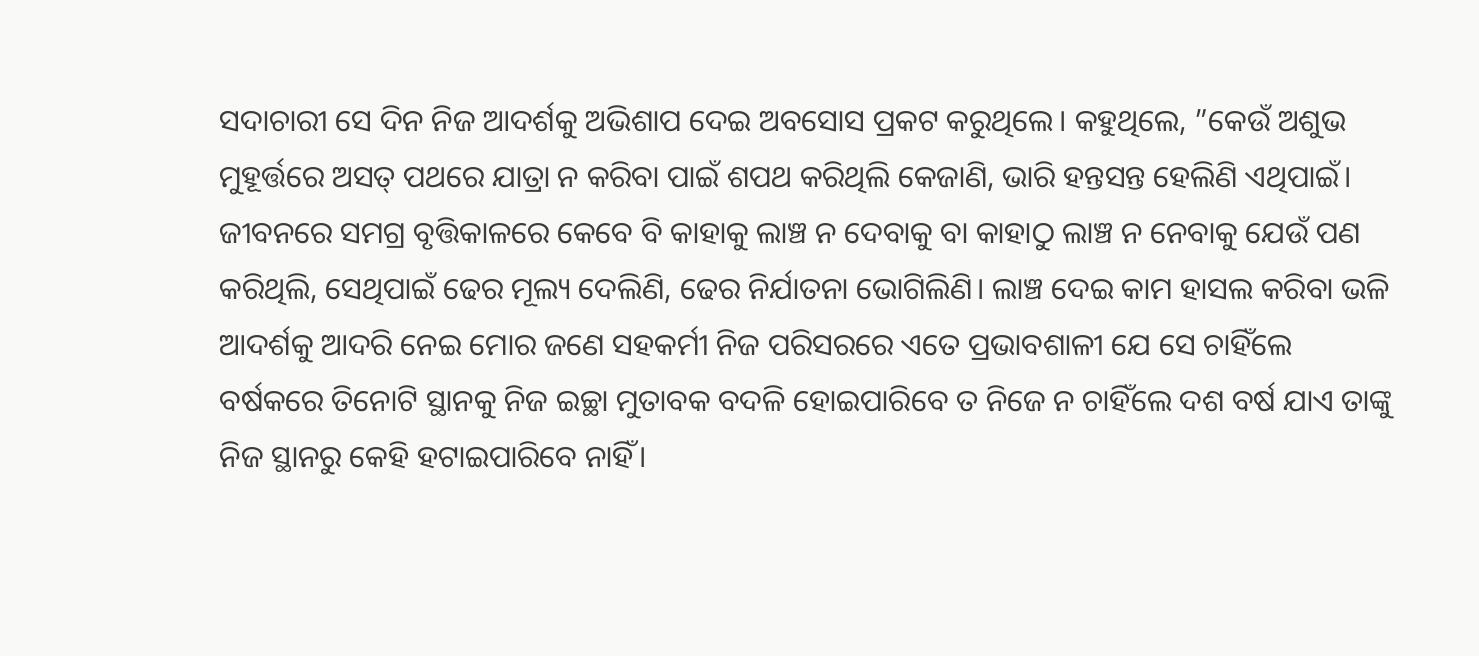ସଦାଚାରୀ ସେ ଦିନ ନିଜ ଆଦର୍ଶକୁ ଅଭିଶାପ ଦେଇ ଅବସୋସ ପ୍ରକଟ କରୁଥିଲେ। କହୁଥିଲେ, ”କେଉଁ ଅଶୁଭ ମୁହୂର୍ତ୍ତରେ ଅସତ୍‌ ପଥରେ ଯାତ୍ରା ନ କରିବା ପାଇଁ ଶପଥ କରିଥିଲି କେଜାଣି, ଭାରି ହନ୍ତସନ୍ତ ହେଲିଣି ଏଥିପାଇଁ। ଜୀବନରେ ସମଗ୍ର ବୃତ୍ତିକାଳରେ କେବେ ବି କାହାକୁ ଲାଞ୍ଚ ନ ଦେବାକୁ ବା କାହାଠୁ ଲାଞ୍ଚ ନ ନେବାକୁ ଯେଉଁ ପଣ କରିଥିଲି, ସେଥିପାଇଁ ଢେର ମୂଲ୍ୟ ଦେଲିଣି, ଢେର ନିର୍ଯାତନା ଭୋଗିଲିଣି। ଲାଞ୍ଚ ଦେଇ କାମ ହାସଲ କରିବା ଭଳି ଆଦର୍ଶକୁ ଆଦରି ନେଇ ମୋର ଜଣେ ସହକର୍ମୀ ନିଜ ପରିସରରେ ଏତେ ପ୍ରଭାବଶାଳୀ ଯେ ସେ ଚାହିଁଲେ ବର୍ଷକରେ ତିନୋଟି ସ୍ଥାନକୁ ନିଜ ଇଚ୍ଛା ମୁତାବକ ବଦଳି ହୋଇପାରିବେ ତ ନିଜେ ନ ଚାହିଁଲେ ଦଶ ବର୍ଷ ଯାଏ ତାଙ୍କୁ ନିଜ ସ୍ଥାନରୁ କେହି ହଟାଇପାରିବେ ନାହିଁ।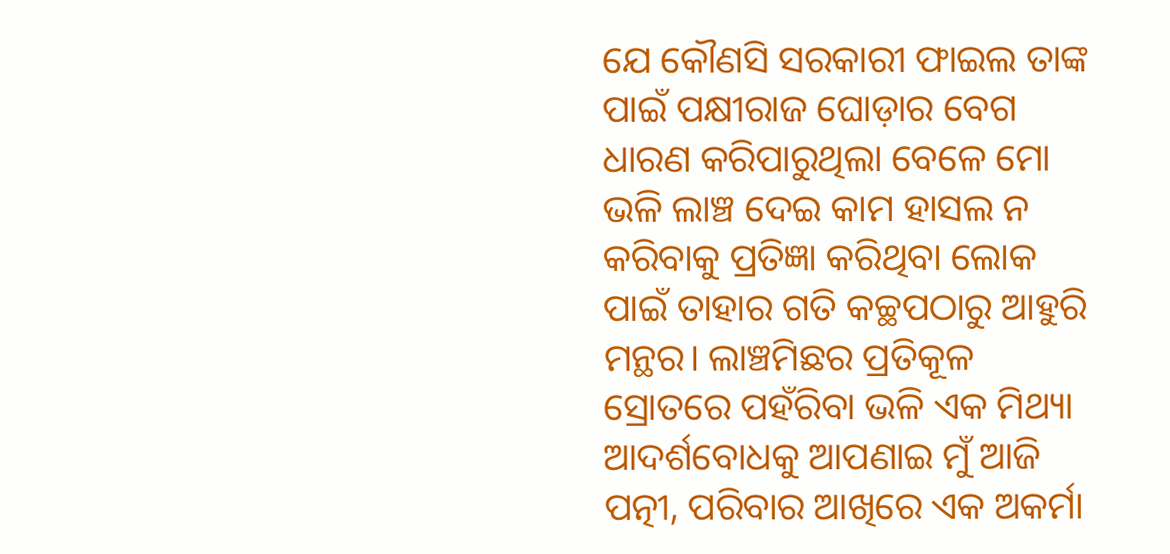ଯେ କୌଣସି ସରକାରୀ ଫାଇଲ ତାଙ୍କ ପାଇଁ ପକ୍ଷୀରାଜ ଘୋଡ଼ାର ବେଗ ଧାରଣ କରିପାରୁଥିଲା ବେଳେ ମୋ ଭଳି ଲାଞ୍ଚ ଦେଇ କାମ ହାସଲ ନ କରିବାକୁ ପ୍ରତିଜ୍ଞା କରିଥିବା ଲୋକ ପାଇଁ ତାହାର ଗତି କଚ୍ଛପଠାରୁ ଆହୁରି ମନ୍ଥର। ଲାଞ୍ଚମିଛର ପ୍ରତିକୂଳ ସ୍ରୋତରେ ପହଁରିବା ଭଳି ଏକ ମିଥ୍ୟା ଆଦର୍ଶବୋଧକୁ ଆପଣାଇ ମୁଁ ଆଜି ପତ୍ନୀ, ପରିବାର ଆଖିରେ ଏକ ଅକର୍ମା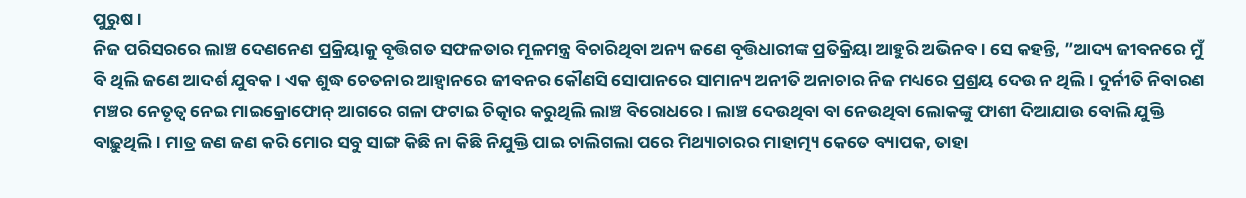ପୁରୁଷ।
ନିଜ ପରିସରରେ ଲାଞ୍ଚ ଦେଣନେଣ ପ୍ରକ୍ରିୟାକୁ ବୃତ୍ତିଗତ ସଫଳତାର ମୂଳମନ୍ତ୍ର ବିଚାରିଥିବା ଅନ୍ୟ ଜଣେ ବୃତ୍ତିଧାରୀଙ୍କ ପ୍ରତିକ୍ରିୟା ଆହୁରି ଅଭିନବ। ସେ କହନ୍ତି, ”ଆଦ୍ୟ ଜୀବନରେ ମୁଁ ବି ଥିଲି ଜଣେ ଆଦର୍ଶ ଯୁବକ। ଏକ ଶୁଦ୍ଧ ଚେତନାର ଆହ୍ବାନରେ ଜୀବନର କୌଣସି ସୋପାନରେ ସାମାନ୍ୟ ଅନୀତି ଅନାଚାର ନିଜ ମଧ୍ୟରେ ପ୍ରଶ୍ରୟ ଦେଉ ନ ଥିଲି। ଦୁର୍ନୀତି ନିବାରଣ ମଞ୍ଚର ନେତୃତ୍ୱ ନେଇ ମାଇକ୍ରୋଫୋନ୍‌ ଆଗରେ ଗଳା ଫଟାଇ ଚିତ୍କାର କରୁଥିଲି ଲାଞ୍ଚ ବିରୋଧରେ। ଲାଞ୍ଚ ଦେଉଥିବା ବା ନେଉଥିବା ଲୋକଙ୍କୁ ଫାଶୀ ଦିଆଯାଉ ବୋଲି ଯୁକ୍ତି ବାଢ଼ୁଥିଲି। ମାତ୍ର ଜଣ ଜଣ କରି ମୋର ସବୁ ସାଙ୍ଗ କିଛି ନା କିଛି ନିଯୁକ୍ତି ପାଇ ଚାଲିଗଲା ପରେ ମିଥ୍ୟାଚାରର ମାହାତ୍ମ୍ୟ କେତେ ବ୍ୟାପକ, ତାହା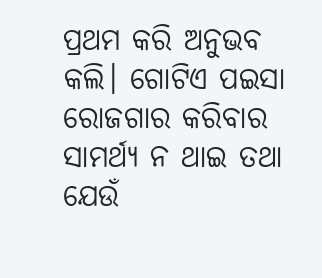ପ୍ରଥମ କରି ଅନୁଭବ କଲି। ଗୋଟିଏ ପଇସା ରୋଜଗାର କରିବାର ସାମର୍ଥ୍ୟ ନ ଥାଇ ତଥା ଯେଉଁ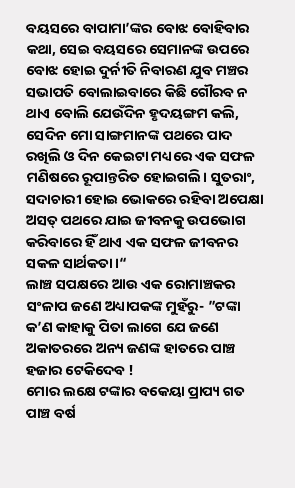ବୟସରେ ବାପାମା’ଙ୍କର ବୋଝ ବୋହିବାର କଥା, ସେଇ ବୟସରେ ସେମାନଙ୍କ ଉପରେ ବୋଝ ହୋଇ ଦୁର୍ନୀତି ନିବାରଣ ଯୁବ ମଞ୍ଚର ସଭାପତି ବୋଲାଇବାରେ କିଛି ଗୌରବ ନ ଥାଏ ବୋଲି ଯେଉଁଦିନ ହୃଦୟଙ୍ଗମ କଲି, ସେଦିନ ମୋ ସାଙ୍ଗମାନଙ୍କ ପଥରେ ପାଦ ରଖିଲି ଓ ଦିନ କେଇଟା ମଧ୍ୟରେ ଏକ ସଫଳ ମଣିଷରେ ରୂପାନ୍ତରିତ ହୋଇଗଲି। ସୁତରାଂ, ସଦାଚାରୀ ହୋଇ ଭୋକରେ ରହିବା ଅପେକ୍ଷା ଅସତ୍‌ ପଥରେ ଯାଇ ଜୀବନକୁ ଉପଭୋଗ କରିବାରେ ହିଁ ଥାଏ ଏକ ସଫଳ ଜୀବନର ସକଳ ସାର୍ଥକତା।“
ଲାଞ୍ଚ ସପକ୍ଷରେ ଆଉ ଏକ ରୋମାଞ୍ଚକର ସଂଳାପ ଜଣେ ଅଧ୍ୟାପକଙ୍କ ମୁହଁରୁ- ”ଟଙ୍କା କ’ଣ କାହାକୁ ପିତା ଲାଗେ ଯେ ଜଣେ ଅକାତରରେ ଅନ୍ୟ ଜଣଙ୍କ ହାତରେ ପାଞ୍ଚ ହଜାର ଟେକିଦେବ !
ମୋର ଲକ୍ଷେ ଟଙ୍କାର ବକେୟା ପ୍ରାପ୍ୟ ଗତ ପାଞ୍ଚ ବର୍ଷ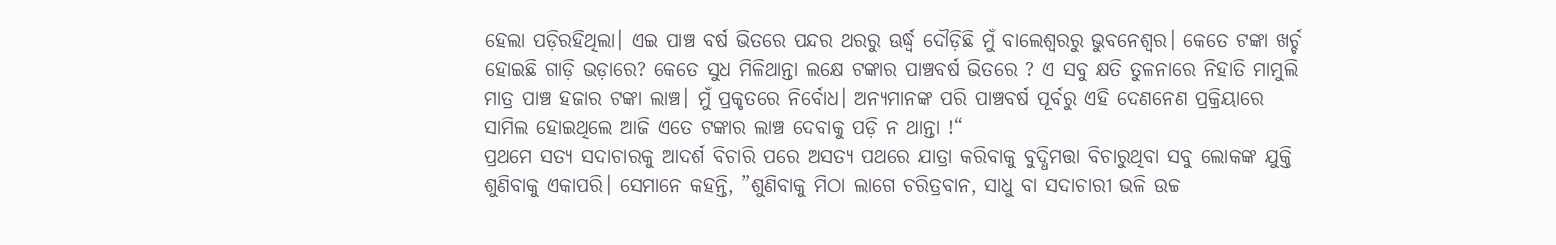ହେଲା ପଡ଼ିରହିଥିଲା। ଏଇ ପାଞ୍ଚ ବର୍ଷ ଭିତରେ ପନ୍ଦର ଥରରୁ ଊର୍ଦ୍ଧ୍ୱ ଦୌଡ଼ିଛି ମୁଁ ବାଲେଶ୍ୱରରୁ ଭୁବନେଶ୍ୱର। କେତେ ଟଙ୍କା ଖର୍ଚ୍ଚ ହୋଇଛି ଗାଡ଼ି ଭଡ଼ାରେ? କେତେ ସୁଧ ମିଳିଥାନ୍ତା ଲକ୍ଷେ ଟଙ୍କାର ପାଞ୍ଚବର୍ଷ ଭିତରେ ? ଏ ସବୁ କ୍ଷତି ତୁଳନାରେ ନିହାତି ମାମୁଲି ମାତ୍ର ପାଞ୍ଚ ହଜାର ଟଙ୍କା ଲାଞ୍ଚ। ମୁଁ ପ୍ରକୃତରେ ନିର୍ବୋଧ। ଅନ୍ୟମାନଙ୍କ ପରି ପାଞ୍ଚବର୍ଷ ପୂର୍ବରୁ ଏହି ଦେଣନେଣ ପ୍ରକ୍ରିୟାରେ ସାମିଲ ହୋଇଥିଲେ ଆଜି ଏତେ ଟଙ୍କାର ଲାଞ୍ଚ ଦେବାକୁ ପଡ଼ି ନ ଥାନ୍ତା !“
ପ୍ରଥମେ ସତ୍ୟ ସଦାଚାରକୁ ଆଦର୍ଶ ବିଚାରି ପରେ ଅସତ୍ୟ ପଥରେ ଯାତ୍ରା କରିବାକୁ ବୁଦ୍ଧିମତ୍ତା ବିଚାରୁଥିବା ସବୁ ଲୋକଙ୍କ ଯୁକ୍ତି ଶୁଣିବାକୁ ଏକାପରି। ସେମାନେ କହନ୍ତି, ”ଶୁଣିବାକୁ ମିଠା ଲାଗେ ଚରିତ୍ରବାନ, ସାଧୁ ବା ସଦାଚାରୀ ଭଳି ଉଚ୍ଚ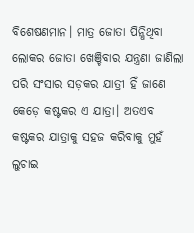ବିଶେଷଣମାନ। ମାତ୍ର ଜୋତା ପିନ୍ଧିଥିବା ଲୋକର ଜୋତା ଖେଞ୍ଚିବାର ଯନ୍ତ୍ରଣା ଜାଣିଲା ପରି ସଂସାର ସଡ଼କର ଯାତ୍ରୀ ହିଁ ଜାଣେ କେଡ଼େ କଷ୍ଟକର ଏ ଯାତ୍ରା। ଅତଏବ କଷ୍ଟକର ଯାତ୍ରାକୁ ସହଜ କରିବାକୁ ମୁହଁ ଲୁଚାଇ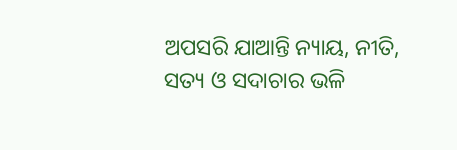ଅପସରି ଯାଆନ୍ତି ନ୍ୟାୟ, ନୀତି, ସତ୍ୟ ଓ ସଦାଚାର ଭଳି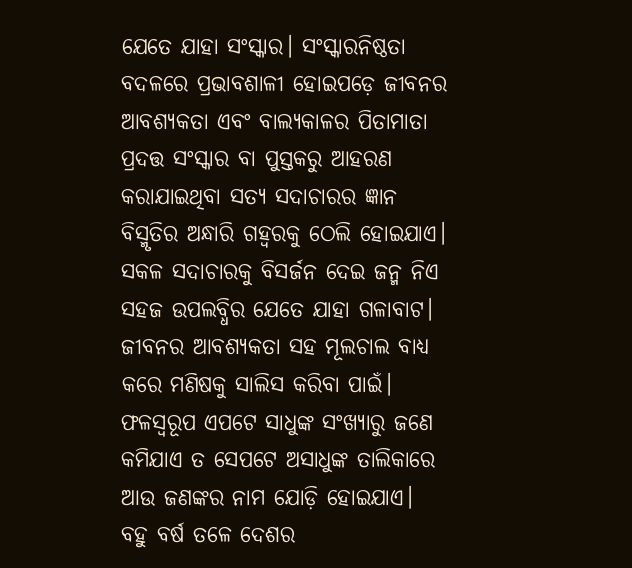ଯେତେ ଯାହା ସଂସ୍କାର। ସଂସ୍କାରନିଷ୍ଠତା ବଦଳରେ ପ୍ରଭାବଶାଳୀ ହୋଇପଡ଼େ ଜୀବନର ଆବଶ୍ୟକତା ଏବଂ ବାଲ୍ୟକାଳର ପିତାମାତା ପ୍ରଦତ୍ତ ସଂସ୍କାର ବା ପୁସ୍ତକରୁ ଆହରଣ କରାଯାଇଥିବା ସତ୍ୟ ସଦାଚାରର ଜ୍ଞାନ ବିସ୍ମୃତିର ଅନ୍ଧାରି ଗହ୍ବରକୁ ଠେଲି ହୋଇଯାଏ। ସକଳ ସଦାଚାରକୁ ବିସର୍ଜନ ଦେଇ ଜନ୍ମ ନିଏ ସହଜ ଉପଲବ୍ଧିର ଯେତେ ଯାହା ଗଳାବାଟ। ଜୀବନର ଆବଶ୍ୟକତା ସହ ମୂଲଚାଲ ବାଧ୍ୟ କରେ ମଣିଷକୁ ସାଲିସ କରିବା ପାଇଁ। ଫଳସ୍ବରୂପ ଏପଟେ ସାଧୁଙ୍କ ସଂଖ୍ୟାରୁ ଜଣେ କମିଯାଏ ତ ସେପଟେ ଅସାଧୁଙ୍କ ତାଲିକାରେ ଆଉ ଜଣଙ୍କର ନାମ ଯୋଡ଼ି ହୋଇଯାଏ।
ବହୁ ବର୍ଷ ତଳେ ଦେଶର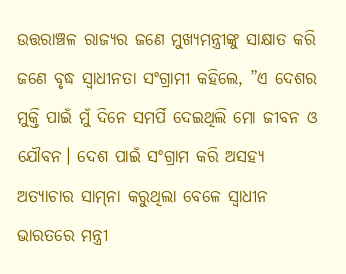ଉତ୍ତରାଞ୍ଚଳ ରାଜ୍ୟର ଜଣେ ମୁଖ୍ୟମନ୍ତ୍ରୀଙ୍କୁ ସାକ୍ଷାତ କରି ଜଣେ ବୃଦ୍ଧ ସ୍ବାଧୀନତା ସଂଗ୍ରାମୀ କହିଲେ, ”ଏ ଦେଶର ମୁକ୍ତି ପାଇଁ ମୁଁ ଦିନେ ସମର୍ପି ଦେଇଥିଲି ମୋ ଜୀବନ ଓ ଯୌବନ। ଦେଶ ପାଇଁ ସଂଗ୍ରାମ କରି ଅସହ୍ୟ ଅତ୍ୟାଚାର ସାମ୍‌ନା କରୁଥିଲା ବେଳେ ସ୍ବାଧୀନ ଭାରତରେ ମନ୍ତ୍ରୀ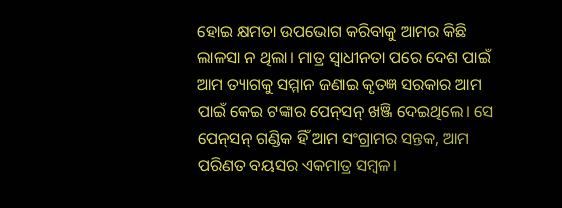ହୋଇ କ୍ଷମତା ଉପଭୋଗ କରିବାକୁ ଆମର କିଛି ଲାଳସା ନ ଥିଲା। ମାତ୍ର ସ୍ବାଧୀନତା ପରେ ଦେଶ ପାଇଁ ଆମ ତ୍ୟାଗକୁ ସମ୍ମାନ ଜଣାଇ କୃତଜ୍ଞ ସରକାର ଆମ ପାଇଁ କେଇ ଟଙ୍କାର ପେନ୍‌ସନ୍‌ ଖଞ୍ଜି ଦେଇଥିଲେ। ସେ ପେନ୍‌ସନ୍‌ ଗଣ୍ଡିକ ହିଁ ଆମ ସଂଗ୍ରାମର ସନ୍ତକ, ଆମ ପରିଣତ ବୟସର ଏକମାତ୍ର ସମ୍ବଳ।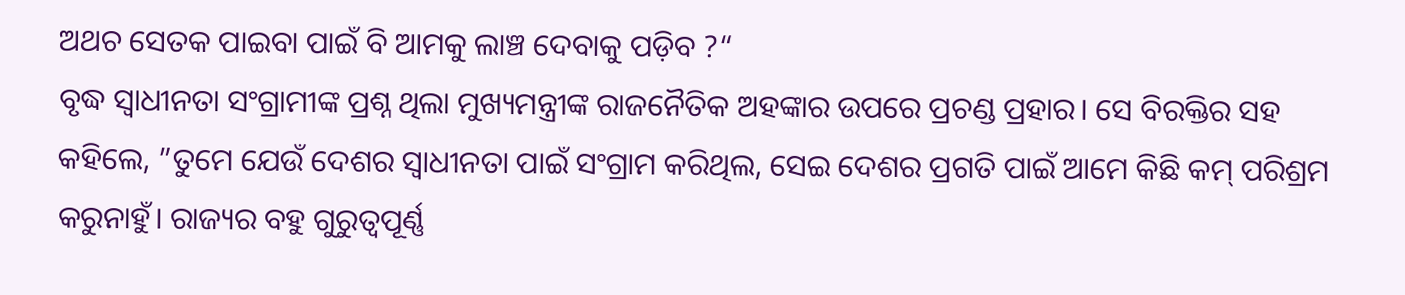ଅଥଚ ସେତକ ପାଇବା ପାଇଁ ବି ଆମକୁ ଲାଞ୍ଚ ଦେବାକୁ ପଡ଼ିବ ?“
ବୃଦ୍ଧ ସ୍ବାଧୀନତା ସଂଗ୍ରାମୀଙ୍କ ପ୍ରଶ୍ନ ଥିଲା ମୁଖ୍ୟମନ୍ତ୍ରୀଙ୍କ ରାଜନୈତିକ ଅହଙ୍କାର ଉପରେ ପ୍ରଚଣ୍ଡ ପ୍ରହାର। ସେ ବିରକ୍ତିର ସହ କହିଲେ, ”ତୁମେ ଯେଉଁ ଦେଶର ସ୍ବାଧୀନତା ପାଇଁ ସଂଗ୍ରାମ କରିଥିଲ, ସେଇ ଦେଶର ପ୍ରଗତି ପାଇଁ ଆମେ କିଛି କମ୍‌ ପରିଶ୍ରମ କରୁନାହୁଁ। ରାଜ୍ୟର ବହୁ ଗୁରୁତ୍ୱପୂର୍ଣ୍ଣ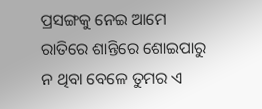ପ୍ରସଙ୍ଗକୁ ନେଇ ଆମେ ରାତିରେ ଶାନ୍ତିରେ ଶୋଇପାରୁ ନ ଥିବା ବେଳେ ତୁମର ଏ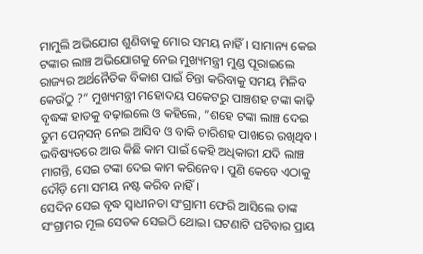ମାମୁଲି ଅଭିଯୋଗ ଶୁଣିବାକୁ ମୋର ସମୟ ନାହିଁ। ସାମାନ୍ୟ କେଇ ଟଙ୍କାର ଲାଞ୍ଚ ଅଭିଯୋଗକୁ ନେଇ ମୁଖ୍ୟମନ୍ତ୍ରୀ ମୁଣ୍ଡ ପୂରାଇଲେ ରାଜ୍ୟର ଅର୍ଥନୈତିକ ବିକାଶ ପାଇଁ ଚିନ୍ତା କରିବାକୁ ସମୟ ମିଳିବ କେଉଁଠୁ ?“ ମୁଖ୍ୟମନ୍ତ୍ରୀ ମହୋଦୟ ପକେଟରୁ ପାଞ୍ଚଶହ ଟଙ୍କା କାଢ଼ି ବୃଦ୍ଧଙ୍କ ହାତକୁ ବଢ଼ାଇଲେ ଓ କହିଲେ, ”ଶହେ ଟଙ୍କା ଲାଞ୍ଚ ଦେଇ ତୁମ ପେନ୍‌ସନ୍‌ ନେଇ ଆସିବ ଓ ବାକି ଚାରିଶହ ପାଖରେ ରଖିଥିବ। ଭବିଷ୍ୟତରେ ଆଉ କିଛି କାମ ପାଇଁ କେହି ଅଧିକାରୀ ଯଦି ଲାଞ୍ଚ ମାଗନ୍ତି, ସେଇ ଟଙ୍କା ଦେଇ କାମ କରିନେବ। ପୁଣି କେବେ ଏଠାକୁ ଦୌଡ଼ି ମୋ ସମୟ ନଷ୍ଟ କରିବ ନାହିଁ।
ସେଦିନ ସେଇ ବୃଦ୍ଧ ସ୍ବାଧୀନତା ସଂଗ୍ରାମୀ ଫେରି ଆସିଲେ ତାଙ୍କ ସଂଗ୍ରାମର ମୂଲ ସେତକ ସେଇଠି ଥୋଇ। ଘଟଣାଟି ଘଟିବାର ପ୍ରାୟ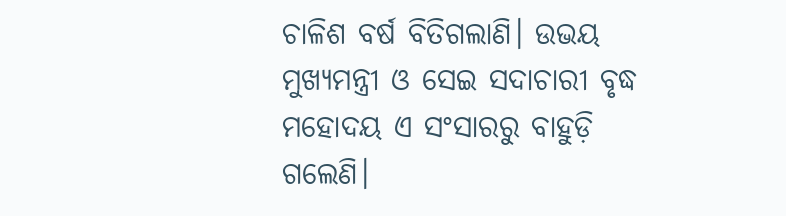ଚାଳିଶ ବର୍ଷ ବିତିଗଲାଣି। ଉଭୟ ମୁଖ୍ୟମନ୍ତ୍ରୀ ଓ ସେଇ ସଦାଚାରୀ ବୃଦ୍ଧ ମହୋଦୟ ଏ ସଂସାରରୁ ବାହୁଡ଼ି ଗଲେଣି।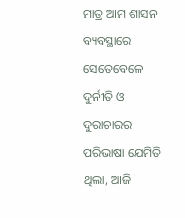ମାତ୍ର ଆମ ଶାସନ ବ୍ୟବସ୍ଥାରେ ସେତେବେଳେ ଦୁର୍ନୀତି ଓ ଦୁରାଚାରର ପରିଭାଷା ଯେମିତି ଥିଲା, ଆଜି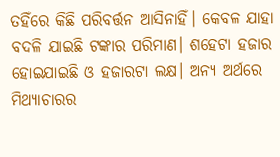ତହିଁରେ କିଛି ପରିବର୍ତ୍ତନ ଆସିନାହିଁ। କେବଳ ଯାହା ବଦଳି ଯାଇଛି ଟଙ୍କାର ପରିମାଣ। ଶହେଟା ହଜାର ହୋଇଯାଇଛି ଓ ହଜାରଟା ଲକ୍ଷ। ଅନ୍ୟ ଅର୍ଥରେ ମିଥ୍ୟାଚାରର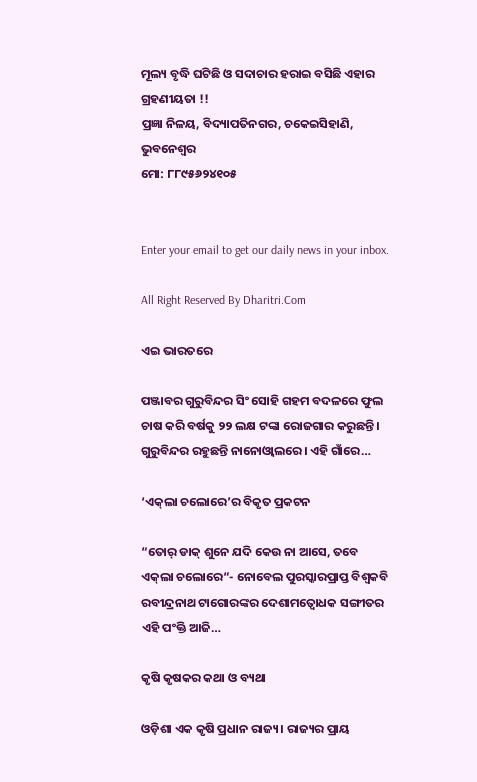ମୂଲ୍ୟ ବୃଦ୍ଧି ଘଟିଛି ଓ ସଦାଚାର ହରାଇ ବସିଛି ଏହାର ଗ୍ରହଣୀୟତା !!
ପ୍ରଜ୍ଞା ନିଳୟ, ବିଦ୍ୟାପତିନଗର, ଚକେଇସିହାଣି, ଭୁବନେଶ୍ୱର
ମୋ: ୮୮୯୫୬୨୪୧୦୫


Enter your email to get our daily news in your inbox.

All Right Reserved By Dharitri.Com

ଏଇ ଭାରତରେ

ପଞ୍ଜାବର ଗୁରୁବିନ୍ଦର ସିଂ ସୋହି ଗହମ ବଦଳରେ ଫୁଲ ଚାଷ କରି ବର୍ଷକୁ ୨୨ ଲକ୍ଷ ଟଙ୍କା ରୋଜଗାର କରୁଛନ୍ତି। ଗୁରୁବିନ୍ଦର ରହୁଛନ୍ତି ନାନୋଓ୍ବାଲରେ। ଏହି ଗାଁରେ…

‘ଏକ୍‌ଲା ଚଲୋରେ’ର ବିକୃତ ପ୍ରକଟନ

“ତୋର୍‌ ଡାକ୍‌ ଶୁନେ ଯଦି କେଉ ନା ଆସେ, ତବେ ଏକ୍‌ଲା ଚଲୋରେ“- ନୋବେଲ ପୁରସ୍କାରପ୍ରାପ୍ତ ବିଶ୍ୱକବି ରବୀନ୍ଦ୍ରନାଥ ଟାଗୋରଙ୍କର ଦେଶାମତ୍ବୋଧକ ସଙ୍ଗୀତର ଏହି ପଂକ୍ତି ଆଜି…

କୃଷି କୃଷକର କଥା ଓ ବ୍ୟଥା

ଓଡ଼ିଶା ଏକ କୃଷି ପ୍ରଧାନ ରାଜ୍ୟ। ରାଜ୍ୟର ପ୍ରାୟ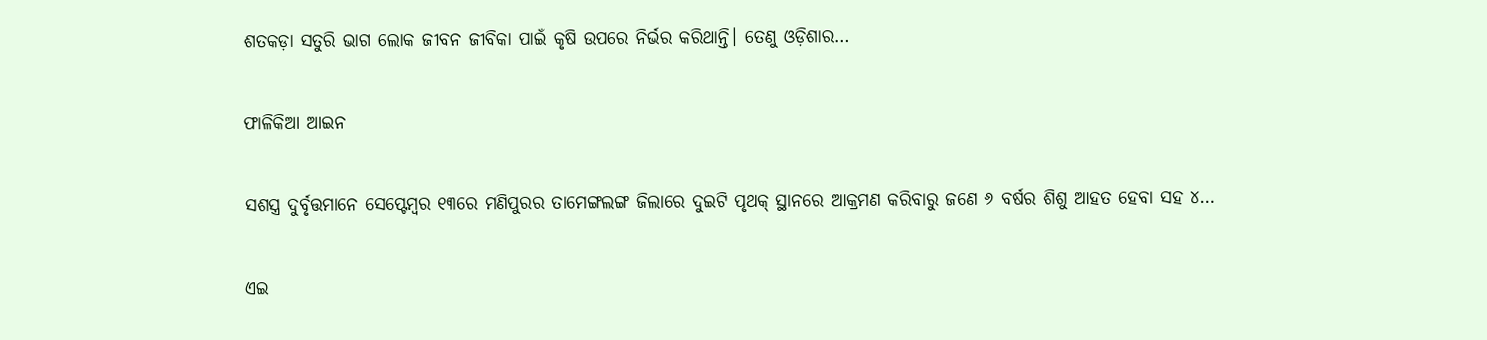ଶତକଡ଼ା ସତୁରି ଭାଗ ଲୋକ ଜୀବନ ଜୀବିକା ପାଇଁ କୃଷି ଉପରେ ନିର୍ଭର କରିଥାନ୍ତି। ତେଣୁ ଓଡ଼ିଶାର…

ଫାଳିକିଆ ଆଇନ

ସଶସ୍ତ୍ର ଦୁର୍ବୃତ୍ତମାନେ ସେପ୍ଟେମ୍ବର ୧୩ରେ ମଣିପୁରର ତାମେଙ୍ଗଲଙ୍ଗ ଜିଲାରେ ଦୁଇଟି ପୃଥକ୍‌ ସ୍ଥାନରେ ଆକ୍ରମଣ କରିବାରୁ ଜଣେ ୬ ବର୍ଷର ଶିଶୁ ଆହତ ହେବା ସହ ୪…

ଏଇ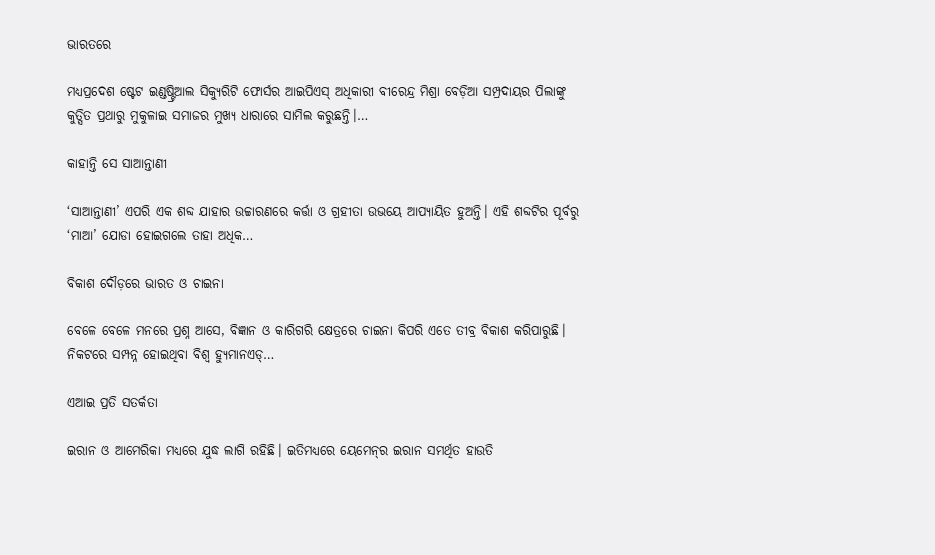ଭାରତରେ

ମଧ୍ୟପ୍ରଦେଶ ଷ୍ଟେଟ ଇଣ୍ଡଷ୍ଟ୍ରିଆଲ ସିକ୍ୟୁରିଟି ଫୋର୍ସର ଆଇପିଏସ୍‌ ଅଧିକାରୀ ବୀରେନ୍ଦ୍ର ମିଶ୍ରା ବେଡ଼ିଆ ସମ୍ପ୍ରଦାୟର ପିଲାଙ୍କୁ କୁତ୍ସିତ ପ୍ରଥାରୁ ମୁକୁଳାଇ ସମାଜର ମୁଖ୍ୟ ଧାରାରେ ସାମିଲ କରୁଛନ୍ତି।…

କାହାନ୍ତି ସେ ସାଆନ୍ତାଣୀ

‘ସାଆନ୍ତାଣୀ’ ଏପରି ଏକ ଶବ୍ଦ ଯାହାର ଉଚ୍ଚାରଣରେ କର୍ତ୍ତା ଓ ଗ୍ରହୀତା ଉଭୟେ ଆପ୍ୟାୟିତ ହୁଅନ୍ତି। ଏହି ଶବ୍ଦଟିର ପୂର୍ବରୁ ‘ମାଆ’ ଯୋଡା ହୋଇଗଲେ ତାହା ଅଧିକ…

ବିକାଶ ଦୌଡ଼ରେ ଭାରତ ଓ ଚାଇନା

ବେଳେ ବେଳେ ମନରେ ପ୍ରଶ୍ନ ଆସେ, ବିଜ୍ଞାନ ଓ କାରିଗରି କ୍ଷେତ୍ରରେ ଚାଇନା କିପରି ଏତେ ତୀବ୍ର ବିକାଶ କରିପାରୁଛି। ନିକଟରେ ସମ୍ପନ୍ନ ହୋଇଥିବା ବିଶ୍ୱ ହ୍ୟୁମାନଏଡ୍‌…

ଏଆଇ ପ୍ରତି ସତର୍କତା

ଇରାନ ଓ ଆମେରିକା ମଧ୍ୟରେ ଯୁଦ୍ଧ ଲାଗି ରହିଛି। ଇତିମଧ୍ୟରେ ୟେମେନ୍‌ର ଇରାନ ସମର୍ଥିତ ହାଉତି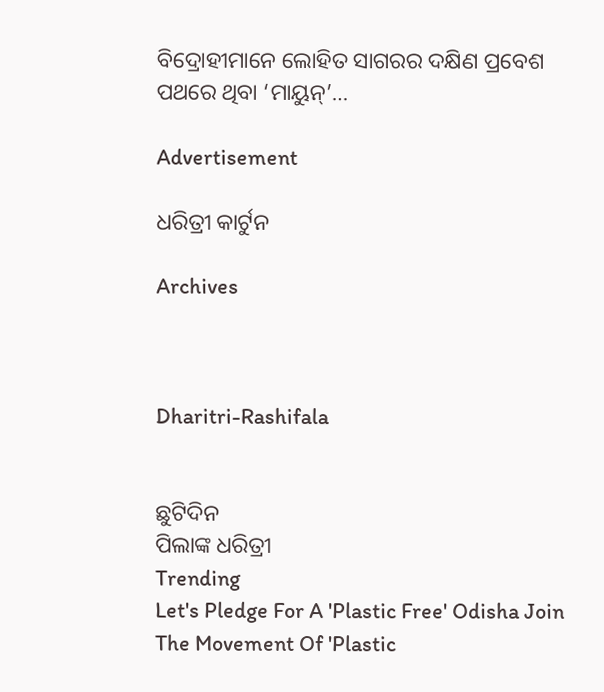ବିଦ୍ରୋହୀମାନେ ଲୋହିତ ସାଗରର ଦକ୍ଷିଣ ପ୍ରବେଶ ପଥରେ ଥିବା ‘ମାୟୁନ୍‌’…

Advertisement

ଧରିତ୍ରୀ କାର୍ଟୁନ

Archives



Dharitri-Rashifala


ଛୁଟିଦିନ
ପିଲାଙ୍କ ଧରିତ୍ରୀ
Trending
Let's Pledge For A 'Plastic Free' Odisha Join The Movement Of 'Plastic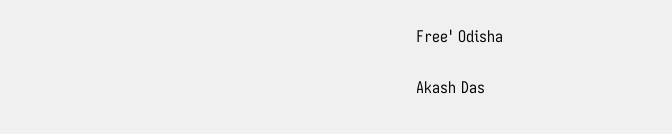Free' Odisha

Akash Das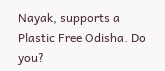Nayak, supports a Plastic Free Odisha. Do you?